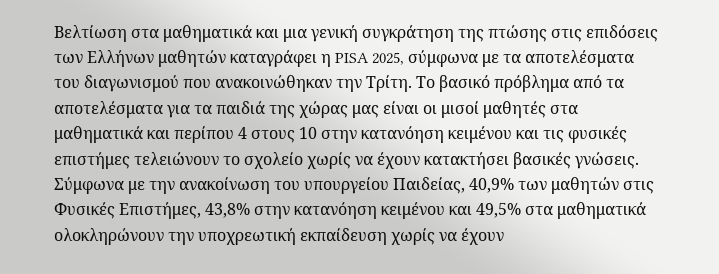Βελτίωση στα μαθηματικά και μια γενική συγκράτηση της πτώσης στις επιδόσεις των Ελλήνων μαθητών καταγράφει η PISA 2025, σύμφωνα με τα αποτελέσματα του διαγωνισμού που ανακοινώθηκαν την Τρίτη. Το βασικό πρόβλημα από τα αποτελέσματα για τα παιδιά της χώρας μας είναι οι μισοί μαθητές στα μαθηματικά και περίπου 4 στους 10 στην κατανόηση κειμένου και τις φυσικές επιστήμες τελειώνουν το σχολείο χωρίς να έχουν κατακτήσει βασικές γνώσεις.
Σύμφωνα με την ανακοίνωση του υπουργείου Παιδείας, 40,9% των μαθητών στις Φυσικές Επιστήμες, 43,8% στην κατανόηση κειμένου και 49,5% στα μαθηματικά ολοκληρώνουν την υποχρεωτική εκπαίδευση χωρίς να έχουν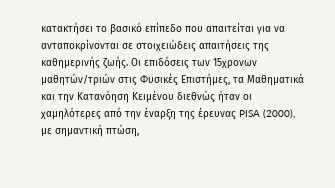κατακτήσει το βασικό επίπεδο που απαιτείται για να ανταποκρίνονται σε στοιχειώδεις απαιτήσεις της καθημερινής ζωής. Οι επιδόσεις των 15χρονων μαθητών/τριών στις Φυσικές Επιστήμες, τα Μαθηματικά και την Κατανόηση Κειμένου διεθνώς ήταν οι χαμηλότερες από την έναρξη της έρευνας PISA (2000), με σημαντική πτώση,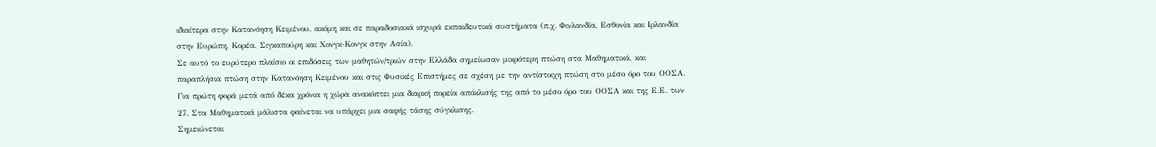ιδιαίτερα στην Κατανόηση Κειμένου, ακόμη και σε παραδοσιακά ισχυρά εκπαιδευτικά συστήματα (π.χ. Φινλανδία, Εσθονία και Ιρλανδία στην Ευρώπη, Κορέα, Σιγκαπούρη και Χονγκ-Κονγκ στην Ασία).
Σε αυτό το ευρύτερο πλαίσιο οι επιδόσεις των μαθητών/τριών στην Ελλάδα σημείωσαν μικρότερη πτώση στα Μαθηματικά, και παραπλήσια πτώση στην Κατανόηση Κειμένου και στις Φυσικές Επιστήμες σε σχέση με την αντίστοιχη πτώση στο μέσο όρο του ΟΟΣΑ. Για πρώτη φορά μετά από δέκα χρόνια η χώρα ανακόπτει μια διαρκή πορεία απόκλισής της από το μέσο όρο του ΟΟΣΑ και της Ε.Ε. των 27. Στα Μαθηματικά μάλιστα φαίνεται να υπάρχει μια σαφής τάσης σύγκλισης.
Σημειώνεται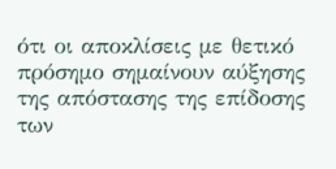ότι οι αποκλίσεις με θετικό πρόσημο σημαίνουν αύξησης της απόστασης της επίδοσης των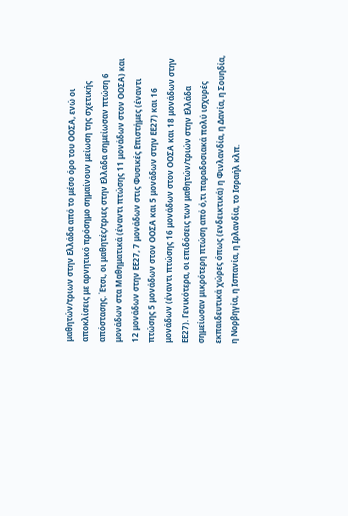μαθητών/τριων στην Ελλάδα από το μέσο όρο του ΟΟΣΑ, ενώ οι αποκλίσεις με αρνητικό πρόσημο σημαίνουν μείωση της σχετικής απόστασης. Έτσι, οι μαθητές/τριες στην Ελλάδα σημείωσαν πτώση 6 μονάδων στα Μαθηματικά (έναντι πτώσης 11 μονάδων στον ΟΟΣΑ) και 12 μονάδων στην ΕΕ27, 7 μονάδων στις Φυσικές Επιστήμες (έναντι πτώσης 5 μονάδων στον ΟΟΣΑ και 5 μονάδων στην ΕΕ27) και 16 μονάδων (έναντι πτώσης 16 μονάδων στον ΟΟΣΑ και 18 μονάδων στην ΕΕ27). Γενικότερα, οι επιδόσεις των μαθητών/τριών στην Ελλάδα σημείωσαν μικρότερη πτώση από ό,τι παραδοσιακά πολύ ισχυρές εκπαιδευτικά χώρες όπως (ενδεικτικά) η Φινλανδία, η Δανία, η Σουηδία, η Νορβηγία, η Ισπανία, η Ιρλανδία, το Ισραήλ κλπ.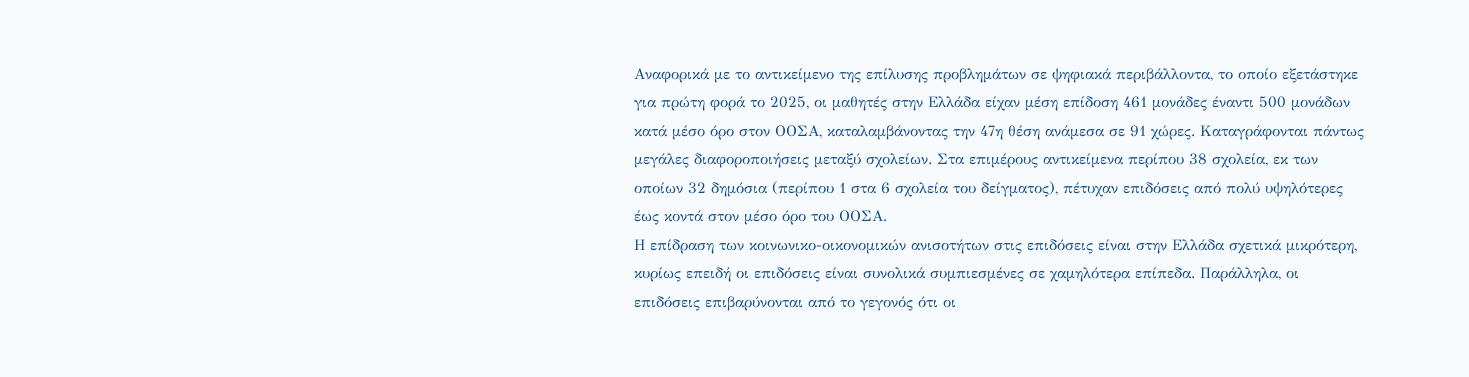Αναφορικά με το αντικείμενο της επίλυσης προβλημάτων σε ψηφιακά περιβάλλοντα, το οποίο εξετάστηκε για πρώτη φορά το 2025, οι μαθητές στην Ελλάδα είχαν μέση επίδοση 461 μονάδες έναντι 500 μονάδων κατά μέσο όρο στον ΟΟΣΑ, καταλαμβάνοντας την 47η θέση ανάμεσα σε 91 χώρες. Καταγράφονται πάντως μεγάλες διαφοροποιήσεις μεταξύ σχολείων. Στα επιμέρους αντικείμενα περίπου 38 σχολεία, εκ των οποίων 32 δημόσια (περίπου 1 στα 6 σχολεία του δείγματος), πέτυχαν επιδόσεις από πολύ υψηλότερες έως κοντά στον μέσο όρο του ΟΟΣΑ.
Η επίδραση των κοινωνικο-οικονομικών ανισοτήτων στις επιδόσεις είναι στην Ελλάδα σχετικά μικρότερη, κυρίως επειδή οι επιδόσεις είναι συνολικά συμπιεσμένες σε χαμηλότερα επίπεδα. Παράλληλα, οι επιδόσεις επιβαρύνονται από το γεγονός ότι οι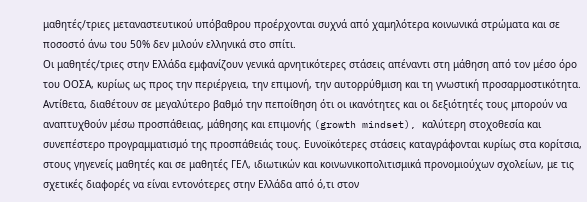μαθητές/τριες μεταναστευτικού υπόβαθρου προέρχονται συχνά από χαμηλότερα κοινωνικά στρώματα και σε ποσοστό άνω του 50% δεν μιλούν ελληνικά στο σπίτι.
Οι μαθητές/τριες στην Ελλάδα εμφανίζουν γενικά αρνητικότερες στάσεις απέναντι στη μάθηση από τον μέσο όρο του ΟΟΣΑ, κυρίως ως προς την περιέργεια, την επιμονή, την αυτορρύθμιση και τη γνωστική προσαρμοστικότητα. Αντίθετα, διαθέτουν σε μεγαλύτερο βαθμό την πεποίθηση ότι οι ικανότητες και οι δεξιότητές τους μπορούν να αναπτυχθούν μέσω προσπάθειας, μάθησης και επιμονής (growth mindset), καλύτερη στοχοθεσία και συνεπέστερο προγραμματισμό της προσπάθειάς τους. Ευνοϊκότερες στάσεις καταγράφονται κυρίως στα κορίτσια, στους γηγενείς μαθητές και σε μαθητές ΓΕΛ, ιδιωτικών και κοινωνικοπολιτισμικά προνομιούχων σχολείων, με τις σχετικές διαφορές να είναι εντονότερες στην Ελλάδα από ό,τι στον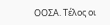ΟΟΣΑ. Τέλος οι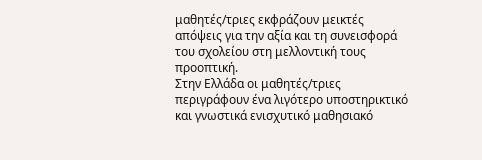μαθητές/τριες εκφράζουν μεικτές απόψεις για την αξία και τη συνεισφορά του σχολείου στη μελλοντική τους προοπτική.
Στην Ελλάδα οι μαθητές/τριες περιγράφουν ένα λιγότερο υποστηρικτικό και γνωστικά ενισχυτικό μαθησιακό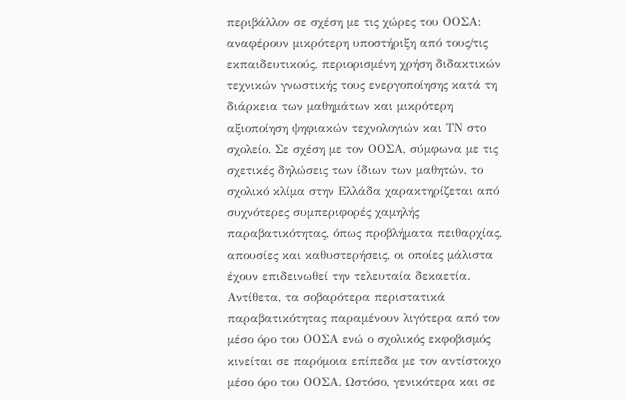περιβάλλον σε σχέση με τις χώρες του ΟΟΣΑ: αναφέρουν μικρότερη υποστήριξη από τους/τις εκπαιδευτικούς, περιορισμένη χρήση διδακτικών τεχνικών γνωστικής τους ενεργοποίησης κατά τη διάρκεια των μαθημάτων και μικρότερη αξιοποίηση ψηφιακών τεχνολογιών και ΤΝ στο σχολείο. Σε σχέση με τον ΟΟΣΑ, σύμφωνα με τις σχετικές δηλώσεις των ίδιων των μαθητών, το σχολικό κλίμα στην Ελλάδα χαρακτηρίζεται από συχνότερες συμπεριφορές χαμηλής παραβατικότητας, όπως προβλήματα πειθαρχίας, απουσίες και καθυστερήσεις, οι οποίες μάλιστα έχουν επιδεινωθεί την τελευταία δεκαετία. Αντίθετα, τα σοβαρότερα περιστατικά παραβατικότητας παραμένουν λιγότερα από τον μέσο όρο του ΟΟΣΑ ενώ ο σχολικός εκφοβισμός κινείται σε παρόμοια επίπεδα με τον αντίστοιχο μέσο όρο του ΟΟΣΑ. Ωστόσο, γενικότερα και σε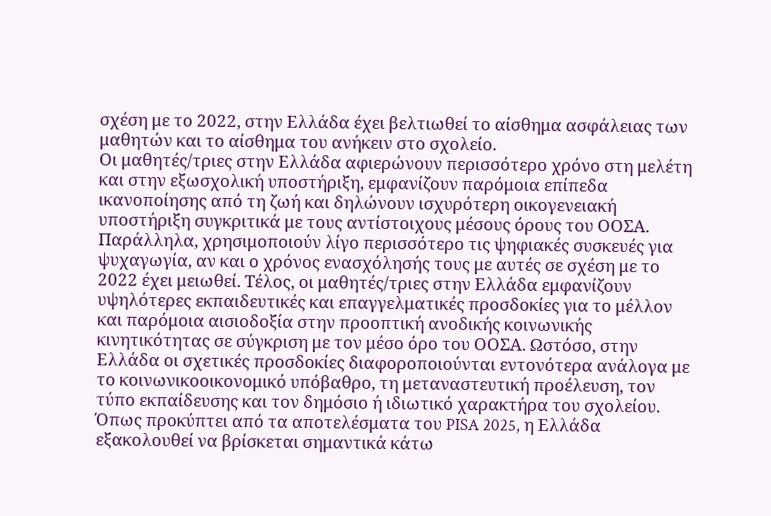σχέση με το 2022, στην Ελλάδα έχει βελτιωθεί το αίσθημα ασφάλειας των μαθητών και το αίσθημα του ανήκειν στο σχολείο.
Οι μαθητές/τριες στην Ελλάδα αφιερώνουν περισσότερο χρόνο στη μελέτη και στην εξωσχολική υποστήριξη, εμφανίζουν παρόμοια επίπεδα ικανοποίησης από τη ζωή και δηλώνουν ισχυρότερη οικογενειακή υποστήριξη συγκριτικά με τους αντίστοιχους μέσους όρους του ΟΟΣΑ. Παράλληλα, χρησιμοποιούν λίγο περισσότερο τις ψηφιακές συσκευές για ψυχαγωγία, αν και ο χρόνος ενασχόλησής τους με αυτές σε σχέση με το 2022 έχει μειωθεί. Τέλος, οι μαθητές/τριες στην Ελλάδα εμφανίζουν υψηλότερες εκπαιδευτικές και επαγγελματικές προσδοκίες για το μέλλον και παρόμοια αισιοδοξία στην προοπτική ανοδικής κοινωνικής κινητικότητας σε σύγκριση με τον μέσο όρο του ΟΟΣΑ. Ωστόσο, στην Ελλάδα οι σχετικές προσδοκίες διαφοροποιούνται εντονότερα ανάλογα με το κοινωνικοοικονομικό υπόβαθρο, τη μεταναστευτική προέλευση, τον τύπο εκπαίδευσης και τον δημόσιο ή ιδιωτικό χαρακτήρα του σχολείου.
Όπως προκύπτει από τα αποτελέσματα του PISA 2025, η Ελλάδα εξακολουθεί να βρίσκεται σημαντικά κάτω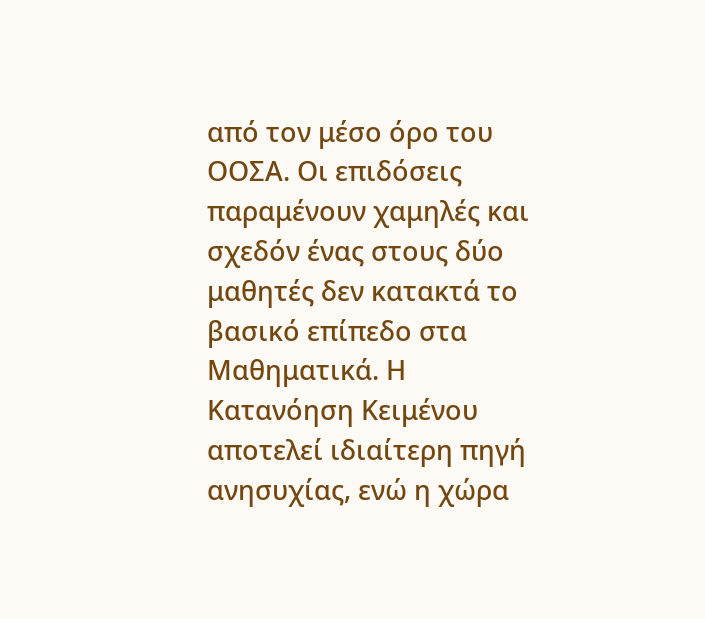από τον μέσο όρο του ΟΟΣΑ. Οι επιδόσεις παραμένουν χαμηλές και σχεδόν ένας στους δύο μαθητές δεν κατακτά το βασικό επίπεδο στα Μαθηματικά. Η Κατανόηση Κειμένου αποτελεί ιδιαίτερη πηγή ανησυχίας, ενώ η χώρα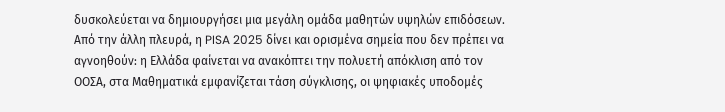δυσκολεύεται να δημιουργήσει μια μεγάλη ομάδα μαθητών υψηλών επιδόσεων. Από την άλλη πλευρά, η PISA 2025 δίνει και ορισμένα σημεία που δεν πρέπει να αγνοηθούν: η Ελλάδα φαίνεται να ανακόπτει την πολυετή απόκλιση από τον ΟΟΣΑ, στα Μαθηματικά εμφανίζεται τάση σύγκλισης, οι ψηφιακές υποδομές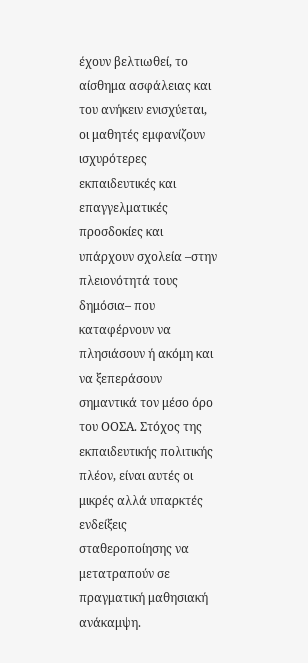έχουν βελτιωθεί, το αίσθημα ασφάλειας και του ανήκειν ενισχύεται, οι μαθητές εμφανίζουν ισχυρότερες εκπαιδευτικές και επαγγελματικές προσδοκίες και υπάρχουν σχολεία –στην πλειονότητά τους δημόσια– που καταφέρνουν να πλησιάσουν ή ακόμη και να ξεπεράσουν σημαντικά τον μέσο όρο του ΟΟΣΑ. Στόχος της εκπαιδευτικής πολιτικής πλέον, είναι αυτές οι μικρές αλλά υπαρκτές ενδείξεις σταθεροποίησης να μετατραπούν σε πραγματική μαθησιακή ανάκαμψη.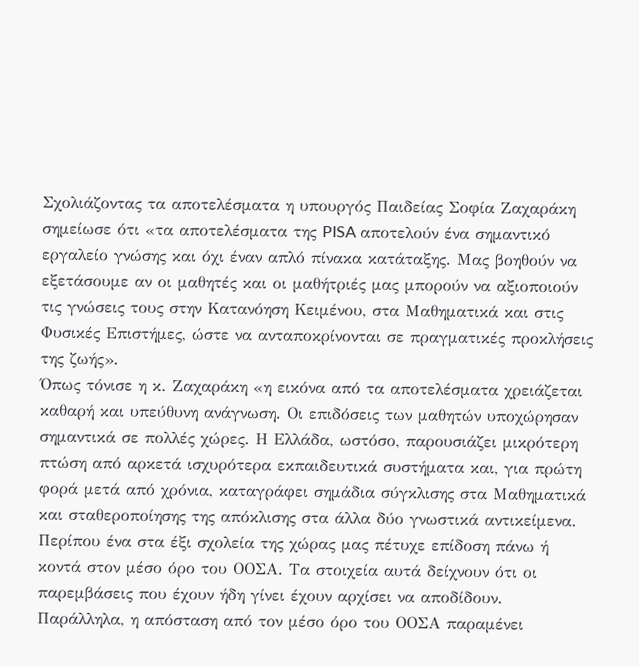Σχολιάζοντας τα αποτελέσματα η υπουργός Παιδείας Σοφία Ζαχαράκη σημείωσε ότι «τα αποτελέσματα της PISA αποτελούν ένα σημαντικό εργαλείο γνώσης και όχι έναν απλό πίνακα κατάταξης. Μας βοηθούν να εξετάσουμε αν οι μαθητές και οι μαθήτριές μας μπορούν να αξιοποιούν τις γνώσεις τους στην Κατανόηση Κειμένου, στα Μαθηματικά και στις Φυσικές Επιστήμες, ώστε να ανταποκρίνονται σε πραγματικές προκλήσεις της ζωής».
Όπως τόνισε η κ. Ζαχαράκη «η εικόνα από τα αποτελέσματα χρειάζεται καθαρή και υπεύθυνη ανάγνωση. Οι επιδόσεις των μαθητών υποχώρησαν σημαντικά σε πολλές χώρες. Η Ελλάδα, ωστόσο, παρουσιάζει μικρότερη πτώση από αρκετά ισχυρότερα εκπαιδευτικά συστήματα και, για πρώτη φορά μετά από χρόνια, καταγράφει σημάδια σύγκλισης στα Μαθηματικά και σταθεροποίησης της απόκλισης στα άλλα δύο γνωστικά αντικείμενα. Περίπου ένα στα έξι σχολεία της χώρας μας πέτυχε επίδοση πάνω ή κοντά στον μέσο όρο του ΟΟΣΑ. Τα στοιχεία αυτά δείχνουν ότι οι παρεμβάσεις που έχουν ήδη γίνει έχουν αρχίσει να αποδίδουν. Παράλληλα, η απόσταση από τον μέσο όρο του ΟΟΣΑ παραμένει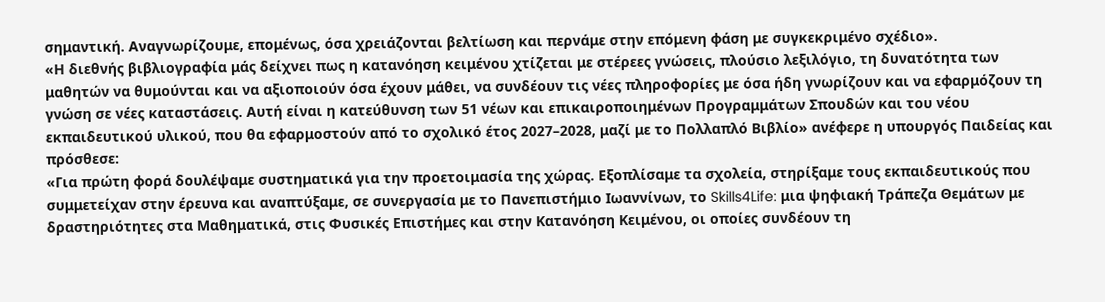σημαντική. Αναγνωρίζουμε, επομένως, όσα χρειάζονται βελτίωση και περνάμε στην επόμενη φάση με συγκεκριμένο σχέδιο».
«Η διεθνής βιβλιογραφία μάς δείχνει πως η κατανόηση κειμένου χτίζεται με στέρεες γνώσεις, πλούσιο λεξιλόγιο, τη δυνατότητα των μαθητών να θυμούνται και να αξιοποιούν όσα έχουν μάθει, να συνδέουν τις νέες πληροφορίες με όσα ήδη γνωρίζουν και να εφαρμόζουν τη γνώση σε νέες καταστάσεις. Αυτή είναι η κατεύθυνση των 51 νέων και επικαιροποιημένων Προγραμμάτων Σπουδών και του νέου εκπαιδευτικού υλικού, που θα εφαρμοστούν από το σχολικό έτος 2027–2028, μαζί με το Πολλαπλό Βιβλίο» ανέφερε η υπουργός Παιδείας και πρόσθεσε:
«Για πρώτη φορά δουλέψαμε συστηματικά για την προετοιμασία της χώρας. Εξοπλίσαμε τα σχολεία, στηρίξαμε τους εκπαιδευτικούς που συμμετείχαν στην έρευνα και αναπτύξαμε, σε συνεργασία με το Πανεπιστήμιο Ιωαννίνων, το Skills4Life: μια ψηφιακή Τράπεζα Θεμάτων με δραστηριότητες στα Μαθηματικά, στις Φυσικές Επιστήμες και στην Κατανόηση Κειμένου, οι οποίες συνδέουν τη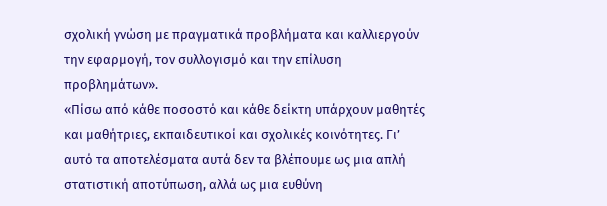σχολική γνώση με πραγματικά προβλήματα και καλλιεργούν την εφαρμογή, τον συλλογισμό και την επίλυση προβλημάτων».
«Πίσω από κάθε ποσοστό και κάθε δείκτη υπάρχουν μαθητές και μαθήτριες, εκπαιδευτικοί και σχολικές κοινότητες. Γι’ αυτό τα αποτελέσματα αυτά δεν τα βλέπουμε ως μια απλή στατιστική αποτύπωση, αλλά ως μια ευθύνη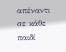απέναντι σε κάθε παιδί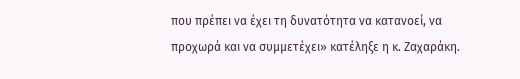που πρέπει να έχει τη δυνατότητα να κατανοεί, να προχωρά και να συμμετέχει» κατέληξε η κ. Ζαχαράκη.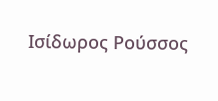Ισίδωρος Ρούσσος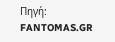Πηγή: FANTOMAS.GR